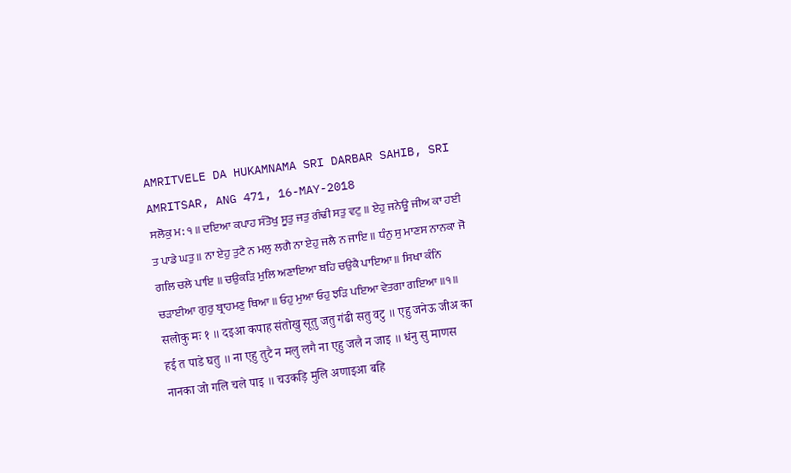AMRITVELE DA HUKAMNAMA SRI DARBAR SAHIB, SRI AMRITSAR, ANG 471, 16-MAY-2018
ਸਲੋਕੁ ਮ: ੧ ॥ ਦਇਆ ਕਪਾਹ ਸੰਤੋਖੁ ਸੂਤੁ ਜਤੁ ਗੰਢੀ ਸਤੁ ਵਟੁ ॥ ਏਹੁ ਜਨੇਊ ਜੀਅ ਕਾ ਹਈ ਤ ਪਾਡੇ ਘਤੁ ॥ ਨਾ ਏਹੁ ਤੁਟੈ ਨ ਮਲੁ ਲਗੈ ਨਾ ਏਹੁ ਜਲੈ ਨ ਜਾਇ ॥ ਧੰਨੁ ਸੁ ਮਾਣਸ ਨਾਨਕਾ ਜੋ ਗਲਿ ਚਲੇ ਪਾਇ ॥ ਚਉਕੜਿ ਮੁਲਿ ਅਣਾਇਆ ਬਹਿ ਚਉਕੈ ਪਾਇਆ ॥ ਸਿਖਾ ਕੰਨਿ ਚੜਾਈਆ ਗੁਰੁ ਬ੍ਰਾਹਮਣੁ ਥਿਆ ॥ ਓਹੁ ਮੁਆ ਓਹੁ ਝੜਿ ਪਇਆ ਵੇਤਗਾ ਗਇਆ ॥੧॥
सलोकु मः १ ॥ दइआ कपाह संतोखु सूतु जतु गंढी सतु वटु ॥ एहु जनेऊ जीअ का हई त पाडे घतु ॥ ना एहु तुटै न मलु लगै ना एहु जलै न जाइ ॥ धंनु सु माणस नानका जो गलि चले पाइ ॥ चउकड़ि मुलि अणाइआ बहि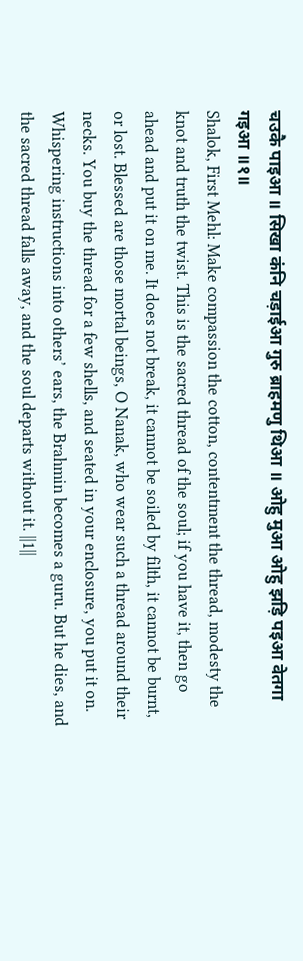चउकै पाइआ ॥ सिखा कंनि चड़ाईआ गुरु ब्राहमणु थिआ ॥ ओहु मुआ ओहु झड़ि पइआ वेतगा गइआ ॥१॥
Shalok, First Mehl: Make compassion the cotton, contentment the thread, modesty the knot and truth the twist. This is the sacred thread of the soul; if you have it, then go ahead and put it on me. It does not break, it cannot be soiled by filth, it cannot be burnt, or lost. Blessed are those mortal beings, O Nanak, who wear such a thread around their necks. You buy the thread for a few shells, and seated in your enclosure, you put it on. Whispering instructions into others’ ears, the Brahmin becomes a guru. But he dies, and the sacred thread falls away, and the soul departs without it. ||1||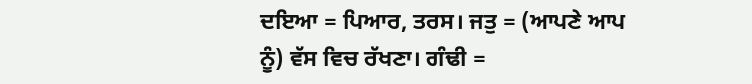ਦਇਆ = ਪਿਆਰ, ਤਰਸ। ਜਤੁ = (ਆਪਣੇ ਆਪ ਨੂੰ) ਵੱਸ ਵਿਚ ਰੱਖਣਾ। ਗੰਢੀ =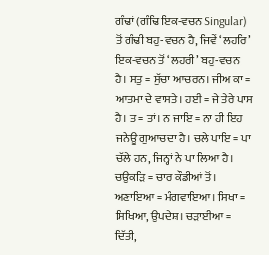ਗੰਢਾਂ (ਗੰਢਿ ਇਕ-ਵਚਨ Singular) ਤੋਂ ਗੰਢੀ ਬਹੁ-ਵਚਨ ਹੈ, ਜਿਵੇਂ ‘ਲਹਰਿ’ ਇਕ-ਵਚਨ ਤੋਂ ‘ਲਹਰੀ’ ਬਹੁ-ਵਚਨ ਹੈ। ਸਤੁ = ਸੁੱਚਾ ਆਚਰਨ। ਜੀਅ ਕਾ = ਆਤਮਾ ਦੇ ਵਾਸਤੇ। ਹਈ = ਜੇ ਤੇਰੇ ਪਾਸ ਹੈ। ਤ = ਤਾਂ। ਨ ਜਾਇ = ਨਾ ਹੀ ਇਹ ਜਨੇਊ ਗੁਆਚਦਾ ਹੈ। ਚਲੇ ਪਾਇ = ਪਾ ਚੱਲੇ ਹਨ, ਜਿਨ੍ਹਾਂ ਨੇ ਪਾ ਲਿਆ ਹੈ। ਚਉਕੜਿ = ਚਾਰ ਕੌਡੀਆਂ ਤੋਂ। ਅਣਾਇਆ = ਮੰਗਵਾਇਆ। ਸਿਖਾ = ਸਿਖਿਆ, ਉਪਦੇਸ਼। ਚੜਾਈਆ = ਦਿੱਤੀ,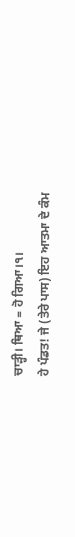ਚਾੜ੍ਹੀ। ਥਿਆ = ਹੋ ਗਿਆ।੧।
ਹੇ ਪੰਡਤ! ਜੇ (ਤੇਰੇ ਪਾਸ) ਇਹ ਆਤਮਾ ਦੇ ਕੰਮ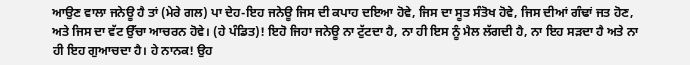ਆਉਣ ਵਾਲਾ ਜਨੇਊ ਹੈ ਤਾਂ (ਮੇਰੇ ਗਲ) ਪਾ ਦੇਹ-ਇਹ ਜਨੇਊ ਜਿਸ ਦੀ ਕਪਾਹ ਦਇਆ ਹੋਵੇ, ਜਿਸ ਦਾ ਸੂਤ ਸੰਤੋਖ ਹੋਵੇ, ਜਿਸ ਦੀਆਂ ਗੰਢਾਂ ਜਤ ਹੋਣ, ਅਤੇ ਜਿਸ ਦਾ ਵੱਟ ਉੱਚਾ ਆਚਰਨ ਹੋਵੇ। (ਹੇ ਪੰਡਿਤ)! ਇਹੋ ਜਿਹਾ ਜਨੇਊ ਨਾ ਟੁੱਟਦਾ ਹੈ, ਨਾ ਹੀ ਇਸ ਨੂੰ ਮੈਲ ਲੱਗਦੀ ਹੈ, ਨਾ ਇਹ ਸੜਦਾ ਹੈ ਅਤੇ ਨਾ ਹੀ ਇਹ ਗੁਆਚਦਾ ਹੈ। ਹੇ ਨਾਨਕ! ਉਹ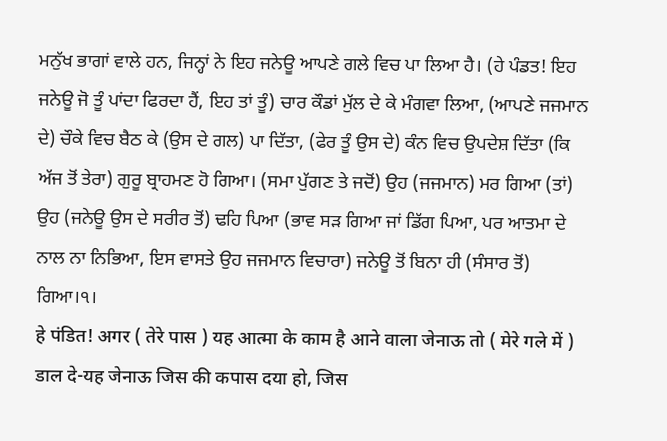ਮਨੁੱਖ ਭਾਗਾਂ ਵਾਲੇ ਹਨ, ਜਿਨ੍ਹਾਂ ਨੇ ਇਹ ਜਨੇਊ ਆਪਣੇ ਗਲੇ ਵਿਚ ਪਾ ਲਿਆ ਹੈ। (ਹੇ ਪੰਡਤ! ਇਹ ਜਨੇਊ ਜੋ ਤੂੰ ਪਾਂਦਾ ਫਿਰਦਾ ਹੈਂ, ਇਹ ਤਾਂ ਤੂੰ) ਚਾਰ ਕੌਡਾਂ ਮੁੱਲ ਦੇ ਕੇ ਮੰਗਵਾ ਲਿਆ, (ਆਪਣੇ ਜਜਮਾਨ ਦੇ) ਚੌਕੇ ਵਿਚ ਬੈਠ ਕੇ (ਉਸ ਦੇ ਗਲ) ਪਾ ਦਿੱਤਾ, (ਫੇਰ ਤੂੰ ਉਸ ਦੇ) ਕੰਨ ਵਿਚ ਉਪਦੇਸ਼ ਦਿੱਤਾ (ਕਿ ਅੱਜ ਤੋਂ ਤੇਰਾ) ਗੁਰੂ ਬ੍ਰਾਹਮਣ ਹੋ ਗਿਆ। (ਸਮਾ ਪੁੱਗਣ ਤੇ ਜਦੋਂ) ਉਹ (ਜਜਮਾਨ) ਮਰ ਗਿਆ (ਤਾਂ) ਉਹ (ਜਨੇਊ ਉਸ ਦੇ ਸਰੀਰ ਤੋਂ) ਢਹਿ ਪਿਆ (ਭਾਵ ਸੜ ਗਿਆ ਜਾਂ ਡਿੱਗ ਪਿਆ, ਪਰ ਆਤਮਾ ਦੇ ਨਾਲ ਨਾ ਨਿਭਿਆ, ਇਸ ਵਾਸਤੇ ਉਹ ਜਜਮਾਨ ਵਿਚਾਰਾ) ਜਨੇਊ ਤੋਂ ਬਿਨਾ ਹੀ (ਸੰਸਾਰ ਤੋਂ) ਗਿਆ।੧।
हे पंडित! अगर ( तेरे पास ) यह आत्मा के काम है आने वाला जेनाऊ तो ( मेरे गले में ) डाल दे-यह जेनाऊ जिस की कपास दया हो, जिस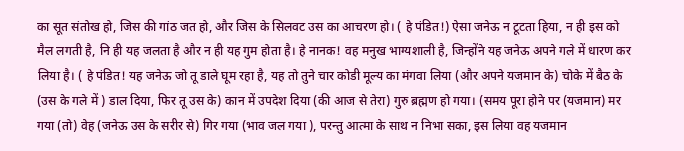का सूत संतोख हो, जिस की गांठ जत हो, और जिस के सिलवट उस का आचरण हो। ( हे पंडित!) ऐसा जनेऊ न टूटता हिया, न ही इस को मैल लगती है, नि ही यह जलता है और न ही यह गुम होता है। हे नानक! वह मनुख भाग्यशाली है, जिन्होंने यह जनेऊ अपने गले में धारण कर लिया है। ( हे पंडित! यह जनेऊ जो तू डाले घूम रहा है, यह तो तुने चार कोडी मूल्य का मंगवा लिया (और अपने यजमान के) चोके में बैठ के (उस के गले में ) डाल दिया, फिर तू उस के) कान में उपदेश दिया (की आज से तेरा) गुरु ब्रह्मण हो गया। (समय पूरा होने पर (यजमान) मर गया (तो) वेह (जनेऊ उस के सरीर से) गिर गया (भाव जल गया ), परन्तु आत्मा के साथ न निभा सका, इस लिया वह यजमान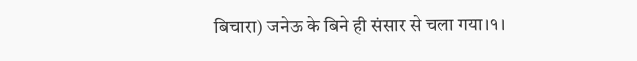बिचारा) जनेऊ के बिने ही संसार से चला गया।१।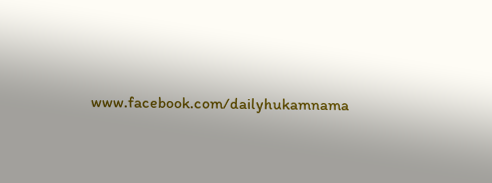www.facebook.com/dailyhukamnama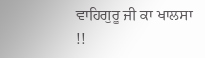ਵਾਹਿਗੁਰੂ ਜੀ ਕਾ ਖਾਲਸਾ !!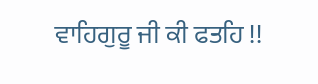ਵਾਹਿਗੁਰੂ ਜੀ ਕੀ ਫਤਹਿ !!